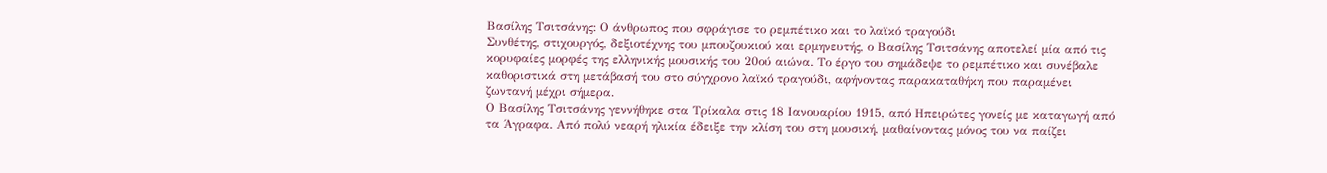Βασίλης Τσιτσάνης: Ο άνθρωπος που σφράγισε το ρεμπέτικο και το λαϊκό τραγούδι
Συνθέτης, στιχουργός, δεξιοτέχνης του μπουζουκιού και ερμηνευτής, ο Βασίλης Τσιτσάνης αποτελεί μία από τις κορυφαίες μορφές της ελληνικής μουσικής του 20ού αιώνα. Το έργο του σημάδεψε το ρεμπέτικο και συνέβαλε καθοριστικά στη μετάβασή του στο σύγχρονο λαϊκό τραγούδι, αφήνοντας παρακαταθήκη που παραμένει ζωντανή μέχρι σήμερα.
Ο Βασίλης Τσιτσάνης γεννήθηκε στα Τρίκαλα στις 18 Ιανουαρίου 1915, από Ηπειρώτες γονείς με καταγωγή από τα Άγραφα. Από πολύ νεαρή ηλικία έδειξε την κλίση του στη μουσική, μαθαίνοντας μόνος του να παίζει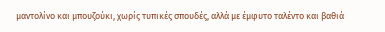μαντολίνο και μπουζούκι, χωρίς τυπικές σπουδές, αλλά με έμφυτο ταλέντο και βαθιά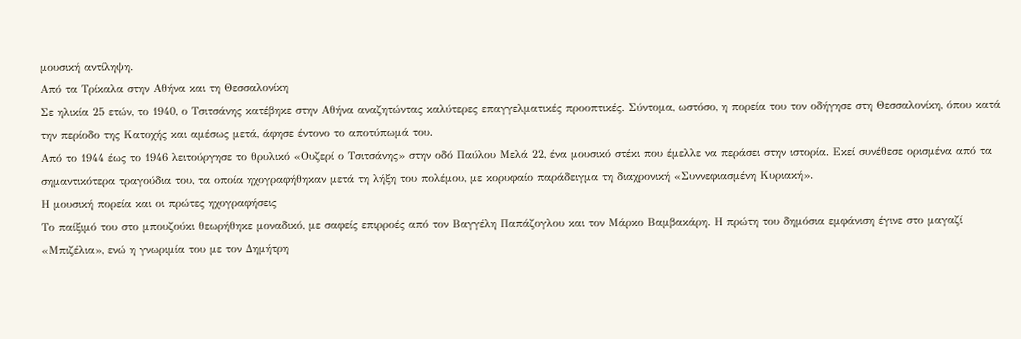μουσική αντίληψη.
Από τα Τρίκαλα στην Αθήνα και τη Θεσσαλονίκη
Σε ηλικία 25 ετών, το 1940, ο Τσιτσάνης κατέβηκε στην Αθήνα αναζητώντας καλύτερες επαγγελματικές προοπτικές. Σύντομα, ωστόσο, η πορεία του τον οδήγησε στη Θεσσαλονίκη, όπου κατά την περίοδο της Κατοχής και αμέσως μετά, άφησε έντονο το αποτύπωμά του.
Από το 1944 έως το 1946 λειτούργησε το θρυλικό «Ουζερί ο Τσιτσάνης» στην οδό Παύλου Μελά 22, ένα μουσικό στέκι που έμελλε να περάσει στην ιστορία. Εκεί συνέθεσε ορισμένα από τα σημαντικότερα τραγούδια του, τα οποία ηχογραφήθηκαν μετά τη λήξη του πολέμου, με κορυφαίο παράδειγμα τη διαχρονική «Συννεφιασμένη Κυριακή».
Η μουσική πορεία και οι πρώτες ηχογραφήσεις
Το παίξιμό του στο μπουζούκι θεωρήθηκε μοναδικό, με σαφείς επιρροές από τον Βαγγέλη Παπάζογλου και τον Μάρκο Βαμβακάρη. Η πρώτη του δημόσια εμφάνιση έγινε στο μαγαζί «Μπιζέλια», ενώ η γνωριμία του με τον Δημήτρη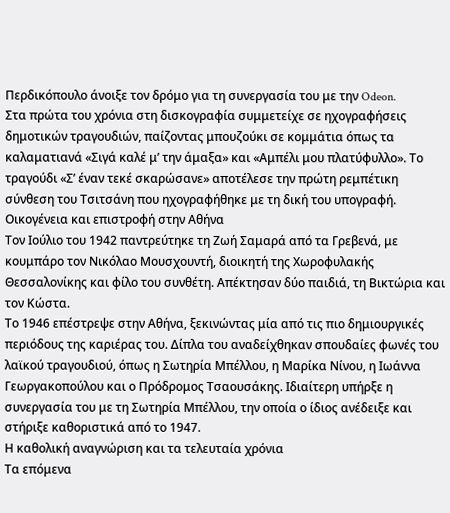Περδικόπουλο άνοιξε τον δρόμο για τη συνεργασία του με την Odeon.
Στα πρώτα του χρόνια στη δισκογραφία συμμετείχε σε ηχογραφήσεις δημοτικών τραγουδιών, παίζοντας μπουζούκι σε κομμάτια όπως τα καλαματιανά «Σιγά καλέ μ’ την άμαξα» και «Αμπέλι μου πλατύφυλλο». Το τραγούδι «Σ’ έναν τεκέ σκαρώσανε» αποτέλεσε την πρώτη ρεμπέτικη σύνθεση του Τσιτσάνη που ηχογραφήθηκε με τη δική του υπογραφή.
Οικογένεια και επιστροφή στην Αθήνα
Τον Ιούλιο του 1942 παντρεύτηκε τη Ζωή Σαμαρά από τα Γρεβενά, με κουμπάρο τον Νικόλαο Μουσχουντή, διοικητή της Χωροφυλακής Θεσσαλονίκης και φίλο του συνθέτη. Απέκτησαν δύο παιδιά, τη Βικτώρια και τον Κώστα.
Το 1946 επέστρεψε στην Αθήνα, ξεκινώντας μία από τις πιο δημιουργικές περιόδους της καριέρας του. Δίπλα του αναδείχθηκαν σπουδαίες φωνές του λαϊκού τραγουδιού, όπως η Σωτηρία Μπέλλου, η Μαρίκα Νίνου, η Ιωάννα Γεωργακοπούλου και ο Πρόδρομος Τσαουσάκης. Ιδιαίτερη υπήρξε η συνεργασία του με τη Σωτηρία Μπέλλου, την οποία ο ίδιος ανέδειξε και στήριξε καθοριστικά από το 1947.
Η καθολική αναγνώριση και τα τελευταία χρόνια
Τα επόμενα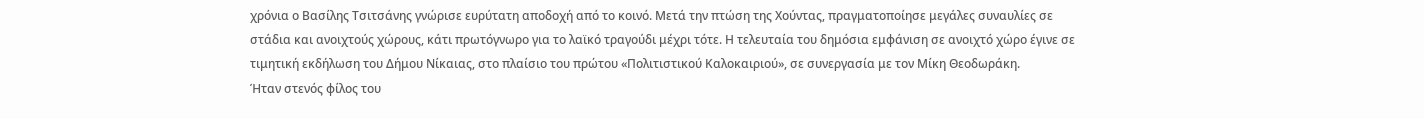χρόνια ο Βασίλης Τσιτσάνης γνώρισε ευρύτατη αποδοχή από το κοινό. Μετά την πτώση της Χούντας, πραγματοποίησε μεγάλες συναυλίες σε στάδια και ανοιχτούς χώρους, κάτι πρωτόγνωρο για το λαϊκό τραγούδι μέχρι τότε. Η τελευταία του δημόσια εμφάνιση σε ανοιχτό χώρο έγινε σε τιμητική εκδήλωση του Δήμου Νίκαιας, στο πλαίσιο του πρώτου «Πολιτιστικού Καλοκαιριού», σε συνεργασία με τον Μίκη Θεοδωράκη.
Ήταν στενός φίλος του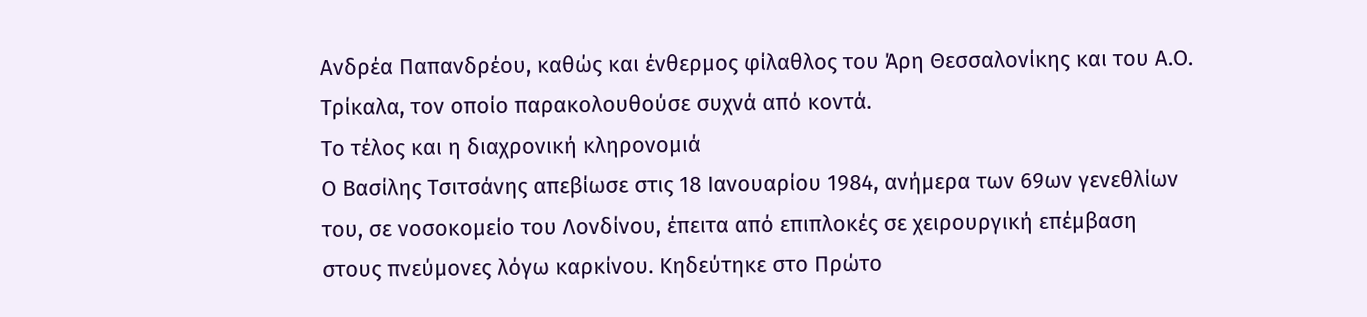Ανδρέα Παπανδρέου, καθώς και ένθερμος φίλαθλος του Άρη Θεσσαλονίκης και του Α.Ο. Τρίκαλα, τον οποίο παρακολουθούσε συχνά από κοντά.
Το τέλος και η διαχρονική κληρονομιά
Ο Βασίλης Τσιτσάνης απεβίωσε στις 18 Ιανουαρίου 1984, ανήμερα των 69ων γενεθλίων του, σε νοσοκομείο του Λονδίνου, έπειτα από επιπλοκές σε χειρουργική επέμβαση στους πνεύμονες λόγω καρκίνου. Κηδεύτηκε στο Πρώτο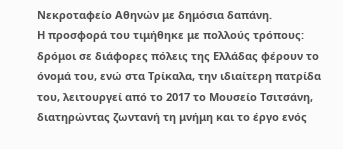Νεκροταφείο Αθηνών με δημόσια δαπάνη.
Η προσφορά του τιμήθηκε με πολλούς τρόπους: δρόμοι σε διάφορες πόλεις της Ελλάδας φέρουν το όνομά του, ενώ στα Τρίκαλα, την ιδιαίτερη πατρίδα του, λειτουργεί από το 2017 το Μουσείο Τσιτσάνη, διατηρώντας ζωντανή τη μνήμη και το έργο ενός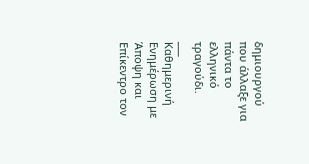δημιουργού που άλλαξε για πάντα το ελληνικό τραγούδι.
___
Καθημερινή Ενημέρωση με Άποψη και Επίκεντρο τον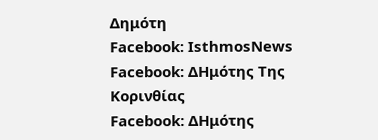Δημότη
Facebook: IsthmosNews
Facebook: ΔΗμότης Της Κορινθίας
Facebook: ΔΗμότης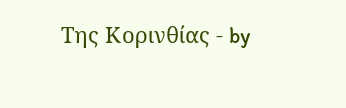Της Κορινθίας - by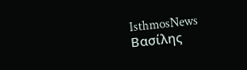IsthmosNews
Βασίλης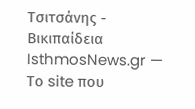Τσιτσάνης - Βικιπαίδεια
IsthmosNews.gr — Το site που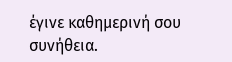έγινε καθημερινή σου συνήθεια.